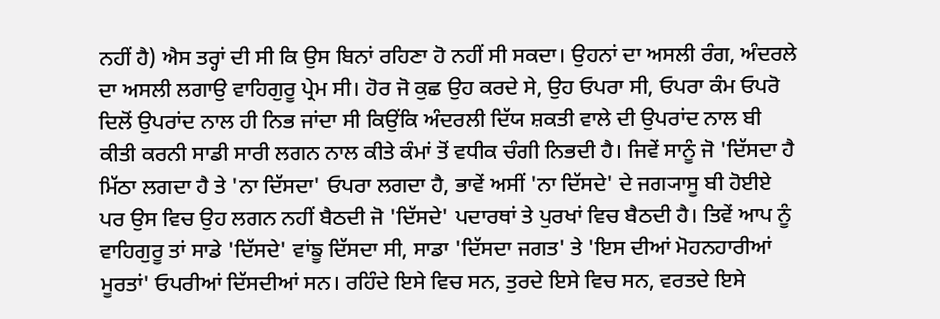ਨਹੀਂ ਹੈ) ਐਸ ਤਰ੍ਹਾਂ ਦੀ ਸੀ ਕਿ ਉਸ ਬਿਨਾਂ ਰਹਿਣਾ ਹੋ ਨਹੀਂ ਸੀ ਸਕਦਾ। ਉਹਨਾਂ ਦਾ ਅਸਲੀ ਰੰਗ, ਅੰਦਰਲੇ ਦਾ ਅਸਲੀ ਲਗਾਉ ਵਾਹਿਗੁਰੂ ਪ੍ਰੇਮ ਸੀ। ਹੋਰ ਜੋ ਕੁਛ ਉਹ ਕਰਦੇ ਸੇ, ਉਹ ਓਪਰਾ ਸੀ, ਓਪਰਾ ਕੰਮ ਓਪਰੋ ਦਿਲੋਂ ਉਪਰਾਂਦ ਨਾਲ ਹੀ ਨਿਭ ਜਾਂਦਾ ਸੀ ਕਿਉਂਕਿ ਅੰਦਰਲੀ ਦਿੱਯ ਸ਼ਕਤੀ ਵਾਲੇ ਦੀ ਉਪਰਾਂਦ ਨਾਲ ਬੀ ਕੀਤੀ ਕਰਨੀ ਸਾਡੀ ਸਾਰੀ ਲਗਨ ਨਾਲ ਕੀਤੇ ਕੰਮਾਂ ਤੋਂ ਵਧੀਕ ਚੰਗੀ ਨਿਭਦੀ ਹੈ। ਜਿਵੇਂ ਸਾਨੂੰ ਜੋ 'ਦਿੱਸਦਾ ਹੈ ਮਿੱਠਾ ਲਗਦਾ ਹੈ ਤੇ 'ਨਾ ਦਿੱਸਦਾ' ਓਪਰਾ ਲਗਦਾ ਹੈ, ਭਾਵੇਂ ਅਸੀਂ 'ਨਾ ਦਿੱਸਦੇ' ਦੇ ਜਗ੍ਯਾਸੂ ਬੀ ਹੋਈਏ ਪਰ ਉਸ ਵਿਚ ਉਹ ਲਗਨ ਨਹੀਂ ਬੈਠਦੀ ਜੋ 'ਦਿੱਸਦੇ' ਪਦਾਰਥਾਂ ਤੇ ਪੁਰਖਾਂ ਵਿਚ ਬੈਠਦੀ ਹੈ। ਤਿਵੇਂ ਆਪ ਨੂੰ ਵਾਹਿਗੁਰੂ ਤਾਂ ਸਾਡੇ 'ਦਿੱਸਦੇ' ਵਾਂਙੂ ਦਿੱਸਦਾ ਸੀ, ਸਾਡਾ 'ਦਿੱਸਦਾ ਜਗਤ' ਤੇ 'ਇਸ ਦੀਆਂ ਮੋਹਨਹਾਰੀਆਂ ਮੂਰਤਾਂ' ਓਪਰੀਆਂ ਦਿੱਸਦੀਆਂ ਸਨ। ਰਹਿੰਦੇ ਇਸੇ ਵਿਚ ਸਨ, ਤੁਰਦੇ ਇਸੇ ਵਿਚ ਸਨ, ਵਰਤਦੇ ਇਸੇ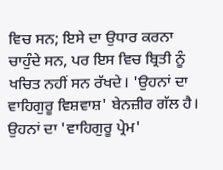ਵਿਚ ਸਨ; ਇਸੇ ਦਾ ਉਧਾਰ ਕਰਨਾ ਚਾਹੁੰਦੇ ਸਨ, ਪਰ ਇਸ ਵਿਚ ਬ੍ਰਿਤੀ ਨੂੰ ਖਚਿਤ ਨਹੀਂ ਸਨ ਰੱਖਦੇ। 'ਉਹਨਾਂ ਦਾ ਵਾਹਿਗੁਰੂ ਵਿਸ਼ਵਾਸ਼' ਬੇਨਜ਼ੀਰ ਗੱਲ ਹੈ। ਉਹਨਾਂ ਦਾ 'ਵਾਹਿਗੁਰੂ ਪ੍ਰੇਮ'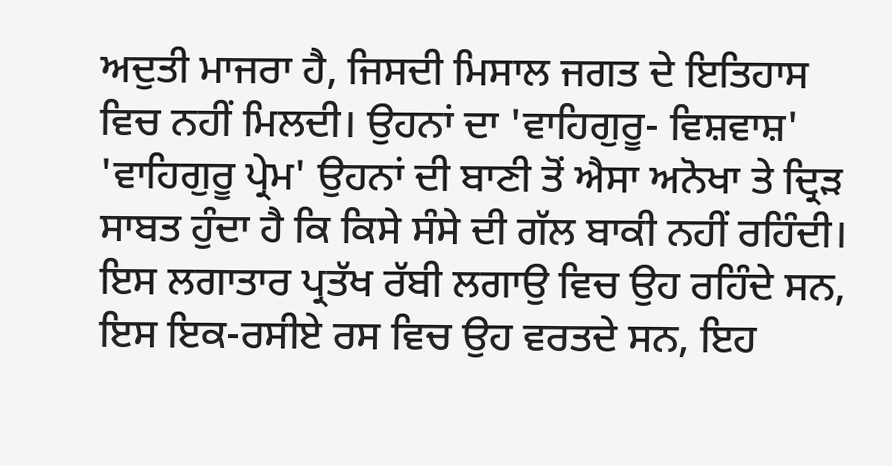ਅਦੁਤੀ ਮਾਜਰਾ ਹੈ, ਜਿਸਦੀ ਮਿਸਾਲ ਜਗਤ ਦੇ ਇਤਿਹਾਸ ਵਿਚ ਨਹੀਂ ਮਿਲਦੀ। ਉਹਨਾਂ ਦਾ 'ਵਾਹਿਗੁਰੂ- ਵਿਸ਼ਵਾਸ਼' 'ਵਾਹਿਗੁਰੂ ਪ੍ਰੇਮ' ਉਹਨਾਂ ਦੀ ਬਾਣੀ ਤੋਂ ਐਸਾ ਅਨੋਖਾ ਤੇ ਦ੍ਰਿੜ ਸਾਬਤ ਹੁੰਦਾ ਹੈ ਕਿ ਕਿਸੇ ਸੰਸੇ ਦੀ ਗੱਲ ਬਾਕੀ ਨਹੀਂ ਰਹਿੰਦੀ। ਇਸ ਲਗਾਤਾਰ ਪ੍ਰਤੱਖ ਰੱਬੀ ਲਗਾਉ ਵਿਚ ਉਹ ਰਹਿੰਦੇ ਸਨ, ਇਸ ਇਕ-ਰਸੀਏ ਰਸ ਵਿਚ ਉਹ ਵਰਤਦੇ ਸਨ, ਇਹ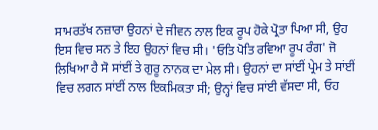ਸਾਮਰਤੱਖ ਨਜ਼ਾਰਾ ਉਹਨਾਂ ਦੇ ਜੀਵਨ ਨਾਲ ਇਕ ਰੂਪ ਹੋਕੇ ਪ੍ਰੋਤਾ ਪਿਆ ਸੀ, ਉਹ ਇਸ ਵਿਚ ਸਨ ਤੇ ਇਹ ਉਹਨਾਂ ਵਿਚ ਸੀ। 'ਓਤਿ ਪੋਤਿ ਰਵਿਆ ਰੂਪ ਰੰਗ' ਜੋ ਲਿਖਿਆ ਹੈ ਸੋ ਸਾਂਈਂ ਤੇ ਗੁਰੂ ਨਾਨਕ ਦਾ ਮੇਲ ਸੀ। ਉਹਨਾਂ ਦਾ ਸਾਂਈਂ ਪ੍ਰੇਮ ਤੇ ਸਾਂਈਂ ਵਿਚ ਲਗਨ ਸਾਂਈਂ ਨਾਲ ਇਕਮਿਕਤਾ ਸੀ; ਉਨ੍ਹਾਂ ਵਿਚ ਸਾਂਈ ਵੱਸਦਾ ਸੀ, ਓਹ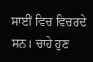ਸਾਈਂ ਵਿਚ ਵਿਚਰਦੇ ਸਨ। ਚਾਹੇ ਹੁਣ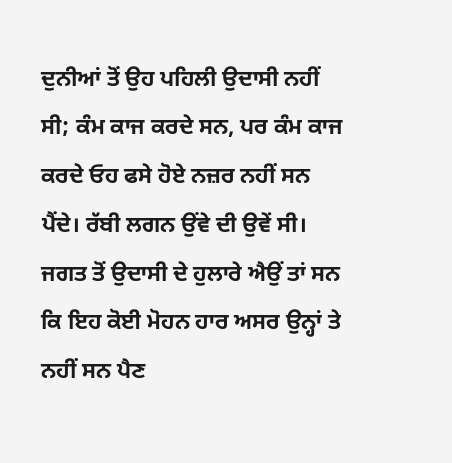ਦੁਨੀਆਂ ਤੋਂ ਉਹ ਪਹਿਲੀ ਉਦਾਸੀ ਨਹੀਂ ਸੀ; ਕੰਮ ਕਾਜ ਕਰਦੇ ਸਨ, ਪਰ ਕੰਮ ਕਾਜ ਕਰਦੇ ਓਹ ਫਸੇ ਹੋਏ ਨਜ਼ਰ ਨਹੀਂ ਸਨ ਪੈਂਦੇ। ਰੱਬੀ ਲਗਨ ਉਂਵੇ ਦੀ ਉਵੇਂ ਸੀ। ਜਗਤ ਤੋਂ ਉਦਾਸੀ ਦੇ ਹੁਲਾਰੇ ਐਉਂ ਤਾਂ ਸਨ ਕਿ ਇਹ ਕੋਈ ਮੋਹਨ ਹਾਰ ਅਸਰ ਉਨ੍ਹਾਂ ਤੇ ਨਹੀਂ ਸਨ ਪੈਣ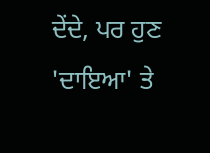ਦੇਂਦੇ, ਪਰ ਹੁਣ 'ਦਾਇਆ' ਤੇ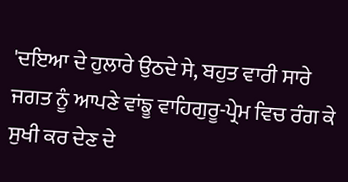'ਦਇਆ ਦੇ ਹੁਲਾਰੇ ਉਠਦੇ ਸੇ, ਬਹੁਤ ਵਾਰੀ ਸਾਰੇ ਜਗਤ ਨੂੰ ਆਪਣੇ ਵਾਂਙੂ ਵਾਹਿਗੁਰੂ-ਪ੍ਰੇਮ ਵਿਚ ਰੰਗ ਕੇ ਸੁਖੀ ਕਰ ਦੇਣ ਦੇ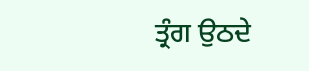ਤ੍ਰੰਗ ਉਠਦੇ